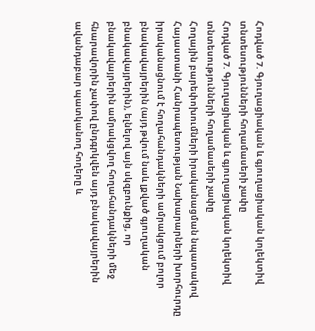Հոդված 7. Գյուղացիական և գյուղացիական կոլեկտիվ տնտեսությունների հողամասերի չափը
Հոդված 7. Գյուղացիական և գյուղացիական կոլեկտիվ տնտեսությունների հողամասերի չափը
Հողային բարեփոխումների իրականացման նպատակով Հայաստանի Հանրապետության Նախարարների խորհուրդը իրականացնում է հողահանդակների ամրակցում բոլոր բնակավայրերին (այդ թվում նաև լքված գյուղական բնակավայրերին), ելնելով այն սկզբունքից, որ բնակավայրերին ամրակցվող հողահանդակների մեջ հնարավորին չափով ընդգրկվեն այդ բնակավայրերին ավանդաբար պատկանող հողերը և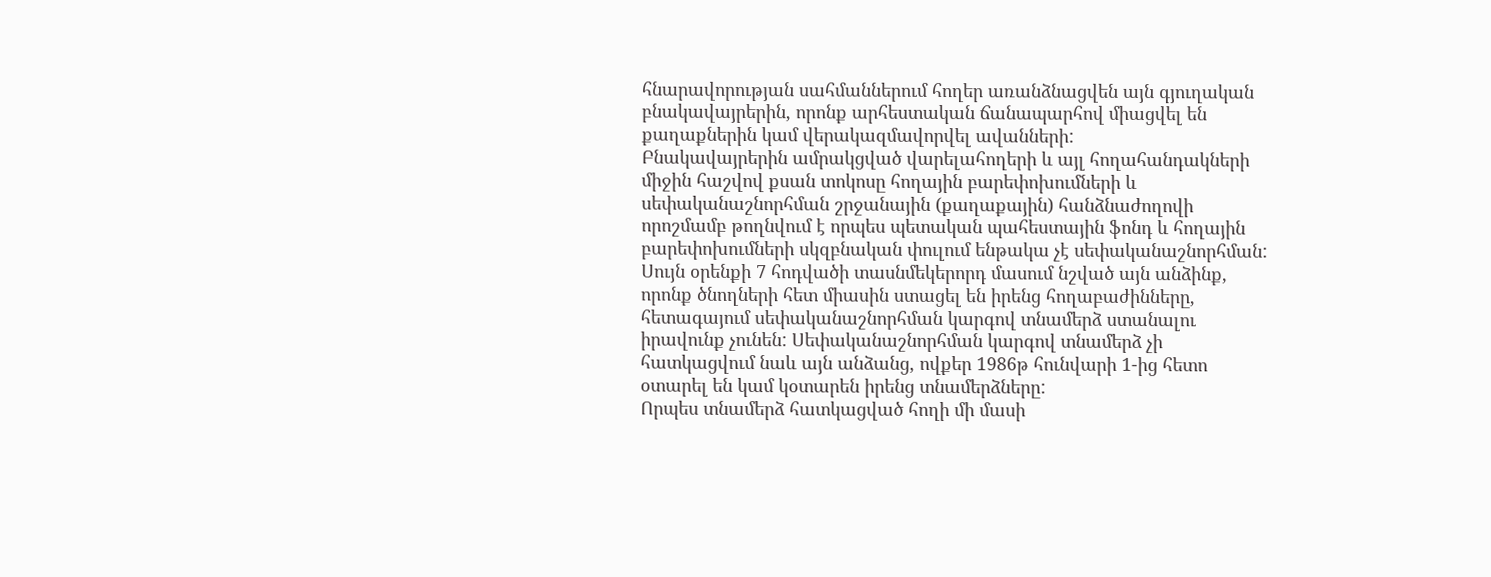հնարավորության սահմաններում հողեր առանձնացվեն այն գյուղական բնակավայրերին, որոնք արհեստական ճանապարհով միացվել են քաղաքներին կամ վերակազմավորվել ավանների:
Բնակավայրերին ամրակցված վարելահողերի և այլ հողահանդակների միջին հաշվով քսան տոկոսը հողային բարեփոխումների և սեփականաշնորհման շրջանային (քաղաքային) հանձնաժողովի որոշմամբ թողնվում է որպես պետական պահեստային ֆոնդ և հողային բարեփոխումների սկզբնական փուլում ենթակա չէ սեփականաշնորհման:
Սույն օրենքի 7 հոդվածի տասնմեկերորդ մասում նշված այն անձինք, որոնք ծնողների հետ միասին ստացել են իրենց հողաբաժինները, հետագայում սեփականաշնորհման կարգով տնամերձ ստանալու իրավունք չունեն: Սեփականաշնորհման կարգով տնամերձ չի հատկացվում նաև այն անձանց, ովքեր 1986թ հունվարի 1-ից հետո օտարել են կամ կօտարեն իրենց տնամերձները:
Որպես տնամերձ հատկացված հողի մի մասի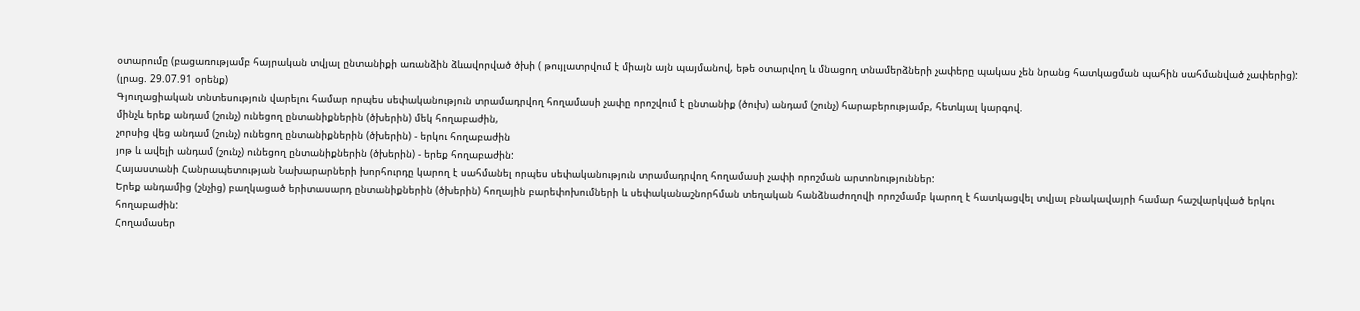օտարումը (բացառությամբ հայրական տվյալ ընտանիքի առանձին ձևավորված ծխի ( թույլատրվում է միայն այն պայմանով, եթե օտարվող և մնացող տնամերձների չափերը պակաս չեն նրանց հատկացման պահին սահմանված չափերից):
(լրաց. 29.07.91 օրենք)
Գյուղացիական տնտեսություն վարելու համար որպես սեփականություն տրամադրվող հողամասի չափը որոշվում է ընտանիք (ծուխ) անդամ (շունչ) հարաբերությամբ, հետևյալ կարգով.
մինչև երեք անդամ (շունչ) ունեցող ընտանիքներին (ծխերին) մեկ հողաբաժին,
չորսից վեց անդամ (շունչ) ունեցող ընտանիքներին (ծխերին) - երկու հողաբաժին
յոթ և ավելի անդամ (շունչ) ունեցող ընտանիքներին (ծխերին) - երեք հողաբաժին:
Հայաստանի Հանրապետության Նախարարների խորհուրդը կարող է սահմանել որպես սեփականություն տրամադրվող հողամասի չափի որոշման արտոնություններ:
Երեք անդամից (շնչից) բաղկացած երիտասարդ ընտանիքներին (ծխերին) հողային բարեփոխումների և սեփականաշնորհման տեղական հանձնաժողովի որոշմամբ կարող է հատկացվել տվյալ բնակավայրի համար հաշվարկված երկու հողաբաժին:
Հողամասեր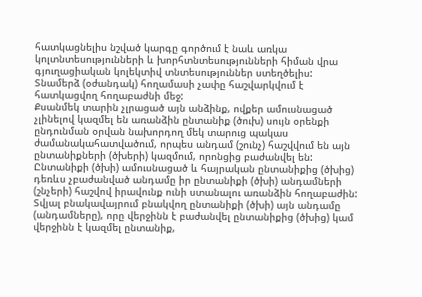հատկացնելիս նշված կարգը գործում է նաև առկա կոլտնտեսությունների և խորհտնտեսությունների հիման վրա գյուղացիական կոլեկտիվ տնտեսություններ ստեղծելիս:
Տնամերձ (օժանդակ) հողամասի չափը հաշվարկվում է հատկացվող հողաբաժնի մեջ:
Քսանմեկ տարին չլրացած այն անձինք, ովքեր ամուսնացած չլինելով կազմել են առանձին ընտանիք (ծուխ) սույն օրենքի ընդունման օրվան նախորդող մեկ տարուց պակաս ժամանակահատվածում, որպես անդամ (շունչ) հաշվվում են այն ընտանիքների (ծխերի) կազմում, որոնցից բաժանվել են: Ընտանիքի (ծխի) ամուսնացած և հայրական ընտանիքից (ծխից) դեռևս չբաժանված անդամը իր ընտանիքի (ծխի) անդամների (շնչերի) հաշվով իրավունք ունի ստանալու առանձին հողաբաժին: Տվյալ բնակավայրում բնակվող ընտանիքի (ծխի) այն անդամը (անդամները), որը վերջինն է բաժանվել ընտանիքից (ծխից) կամ վերջինն է կազմել ընտանիք,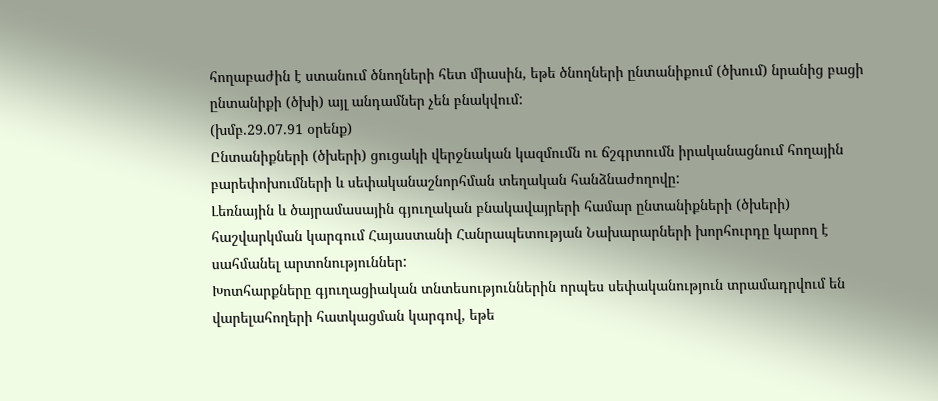հողաբաժին է ստանում ծնողների հետ միասին, եթե ծնողների ընտանիքում (ծխում) նրանից բացի ընտանիքի (ծխի) այլ անդամներ չեն բնակվում:
(խմբ.29.07.91 օրենք)
Ընտանիքների (ծխերի) ցուցակի վերջնական կազմումն ու ճշգրտումն իրականացնում հողային բարեփոխումների և սեփականաշնորհման տեղական հանձնաժողովը:
Լեռնային և ծայրամասային գյուղական բնակավայրերի համար ընտանիքների (ծխերի) հաշվարկման կարգում Հայաստանի Հանրապետության Նախարարների խորհուրդը կարող է սահմանել արտոնություններ:
Խոտհարքները գյուղացիական տնտեսություններին որպես սեփականություն տրամադրվում են վարելահողերի հատկացման կարգով, եթե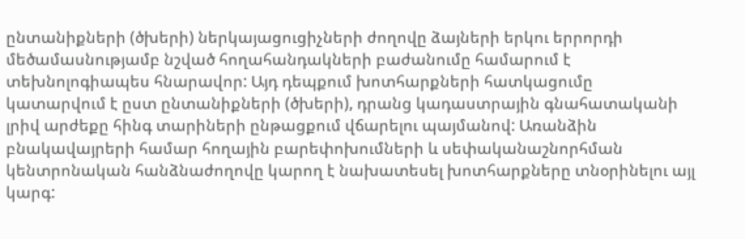ընտանիքների (ծխերի) ներկայացուցիչների ժողովը ձայների երկու երրորդի մեծամասնությամբ նշված հողահանդակների բաժանումը համարում է տեխնոլոգիապես հնարավոր: Այդ դեպքում խոտհարքների հատկացումը կատարվում է ըստ ընտանիքների (ծխերի), դրանց կադաստրային գնահատականի լրիվ արժեքը հինգ տարիների ընթացքում վճարելու պայմանով: Առանձին բնակավայրերի համար հողային բարեփոխումների և սեփականաշնորհման կենտրոնական հանձնաժողովը կարող է նախատեսել խոտհարքները տնօրինելու այլ կարգ: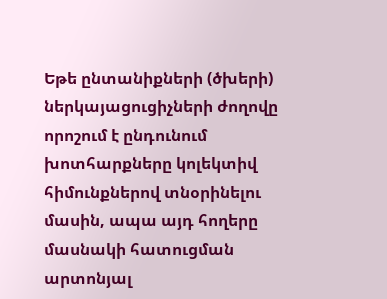Եթե ընտանիքների (ծխերի) ներկայացուցիչների ժողովը որոշում է ընդունում խոտհարքները կոլեկտիվ հիմունքներով տնօրինելու մասին, ապա այդ հողերը մասնակի հատուցման արտոնյալ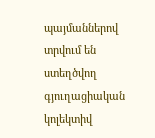պայմաններով տրվում են ստեղծվող գյուղացիական կոլեկտիվ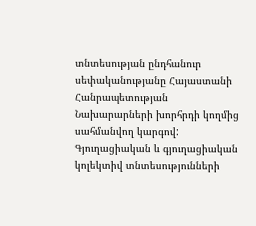տնտեսության ընդհանուր սեփականությանը Հայաստանի Հանրապետության Նախարարների խորհրդի կողմից սահմանվող կարգով:
Գյուղացիական և գյուղացիական կոլեկտիվ տնտեսությունների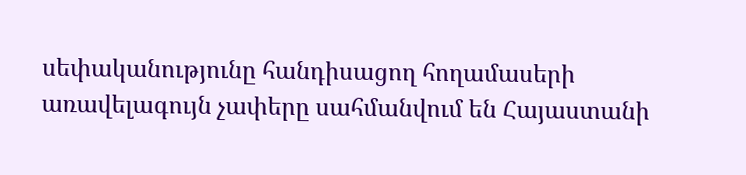սեփականությունը հանդիսացող հողամասերի առավելագույն չափերը սահմանվում են Հայաստանի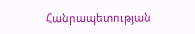Հանրապետության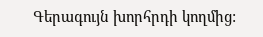Գերագույն խորհրդի կողմից: